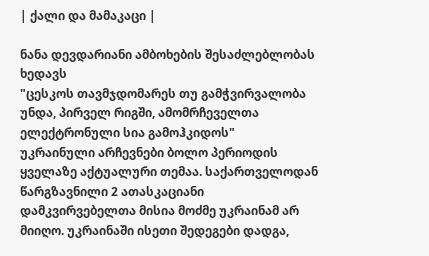| ქალი და მამაკაცი |

ნანა დევდარიანი ამბოხების შესაძლებლობას ხედავს
"ცესკოს თავმჯდომარეს თუ გამჭვირვალობა უნდა, პირველ რიგში, ამომრჩეველთა ელექტრონული სია გამოჰკიდოს"
უკრაინული არჩევნები ბოლო პერიოდის ყველაზე აქტუალური თემაა. საქართველოდან წარგზავნილი 2 ათასკაციანი დამკვირვებელთა მისია მოძმე უკრაინამ არ მიიღო. უკრაინაში ისეთი შედეგები დადგა,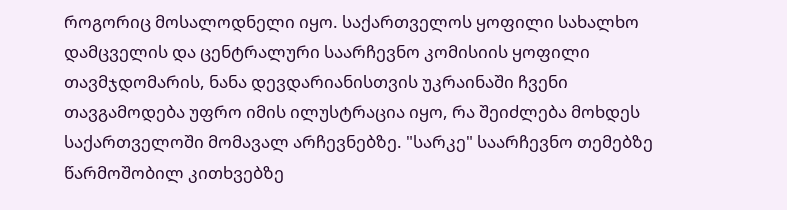როგორიც მოსალოდნელი იყო. საქართველოს ყოფილი სახალხო დამცველის და ცენტრალური საარჩევნო კომისიის ყოფილი თავმჯდომარის, ნანა დევდარიანისთვის უკრაინაში ჩვენი თავგამოდება უფრო იმის ილუსტრაცია იყო, რა შეიძლება მოხდეს საქართველოში მომავალ არჩევნებზე. "სარკე" საარჩევნო თემებზე წარმოშობილ კითხვებზე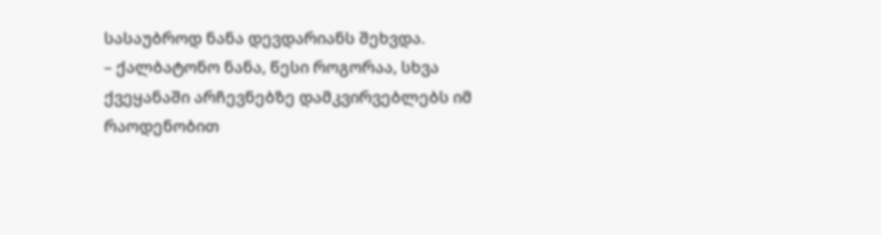სასაუბროდ ნანა დევდარიანს შეხვდა.
– ქალბატონო ნანა, წესი როგორაა, სხვა ქვეყანაში არჩევნებზე დამკვირვებლებს იმ რაოდენობით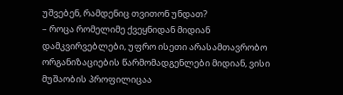უშვებენ, რამდენიც თვითონ უნდათ?
– როცა რომელიმე ქვეყნიდან მიდიან დამკვირვებლები, უფრო ისეთი არასამთავრობო ორგანიზაციების წარმომადგენლები მიდიან, ვისი მუშაობის პროფილიცაა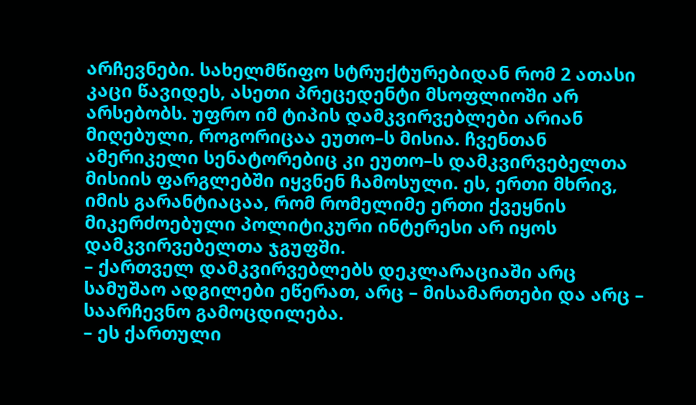არჩევნები. სახელმწიფო სტრუქტურებიდან რომ 2 ათასი კაცი წავიდეს, ასეთი პრეცედენტი მსოფლიოში არ არსებობს. უფრო იმ ტიპის დამკვირვებლები არიან მიღებული, როგორიცაა ეუთო–ს მისია. ჩვენთან ამერიკელი სენატორებიც კი ეუთო–ს დამკვირვებელთა მისიის ფარგლებში იყვნენ ჩამოსული. ეს, ერთი მხრივ, იმის გარანტიაცაა, რომ რომელიმე ერთი ქვეყნის მიკერძოებული პოლიტიკური ინტერესი არ იყოს დამკვირვებელთა ჯგუფში.
– ქართველ დამკვირვებლებს დეკლარაციაში არც სამუშაო ადგილები ეწერათ, არც – მისამართები და არც – საარჩევნო გამოცდილება.
– ეს ქართული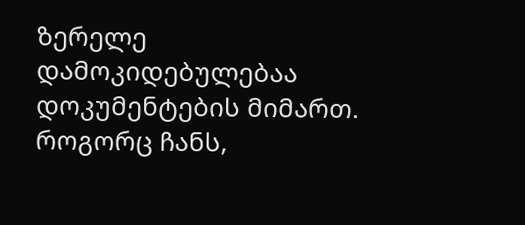ზერელე დამოკიდებულებაა დოკუმენტების მიმართ. როგორც ჩანს,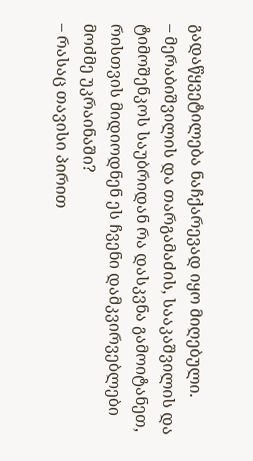გადაწყვეტილება ნაჩქარევად იყო მიღებული.
– მერაბიშვილის და თარგამაძის, სააკაშვილის და ტიმოშენკოს საუბრიდან რა დასკვნა გამოიტანეთ, რისთვის მიდიოდნენ ეს ჩვენი დამკვირვებლები მოძმე უკრაინაში?
– რასაც თავისი პირით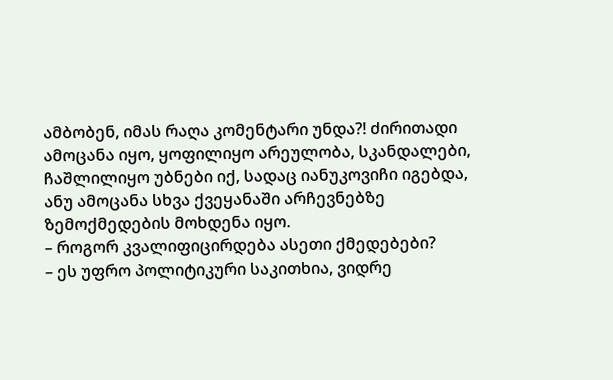ამბობენ, იმას რაღა კომენტარი უნდა?! ძირითადი ამოცანა იყო, ყოფილიყო არეულობა, სკანდალები, ჩაშლილიყო უბნები იქ, სადაც იანუკოვიჩი იგებდა, ანუ ამოცანა სხვა ქვეყანაში არჩევნებზე ზემოქმედების მოხდენა იყო.
– როგორ კვალიფიცირდება ასეთი ქმედებები?
– ეს უფრო პოლიტიკური საკითხია, ვიდრე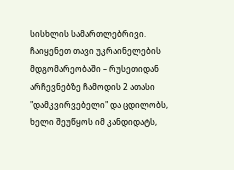სისხლის სამართლებრივი. ჩაიყენეთ თავი უკრაინელების მდგომარეობაში – რუსეთიდან არჩევნებზე ჩამოდის 2 ათასი "დამკვირვებელი" და ცდილობს, ხელი შეუწყოს იმ კანდიდატს,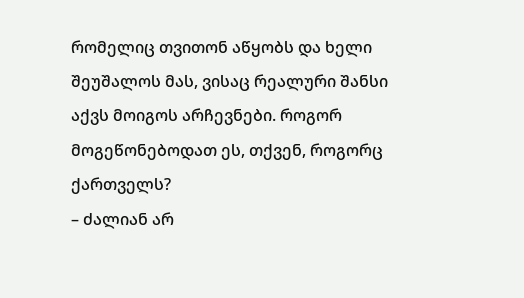რომელიც თვითონ აწყობს და ხელი შეუშალოს მას, ვისაც რეალური შანსი აქვს მოიგოს არჩევნები. როგორ მოგეწონებოდათ ეს, თქვენ, როგორც ქართველს?
– ძალიან არ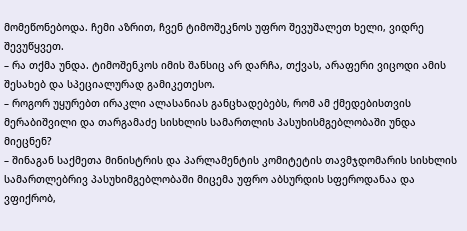მომეწონებოდა. ჩემი აზრით, ჩვენ ტიმოშეკნოს უფრო შევუშალეთ ხელი, ვიდრე შევუწყვეთ.
– რა თქმა უნდა. ტიმოშენკოს იმის შანსიც არ დარჩა, თქვას, არაფერი ვიცოდი ამის შესახებ და სპეციალურად გამიკეთესო.
– როგორ უყურებთ ირაკლი ალასანიას განცხადებებს, რომ ამ ქმედებისთვის მერაბიშვილი და თარგამაძე სისხლის სამართლის პასუხისმგებლობაში უნდა მიეცნენ?
– შინაგან საქმეთა მინისტრის და პარლამენტის კომიტეტის თავმჯდომარის სისხლის სამართლებრივ პასუხიმგებლობაში მიცემა უფრო აბსურდის სფეროდანაა და ვფიქრობ,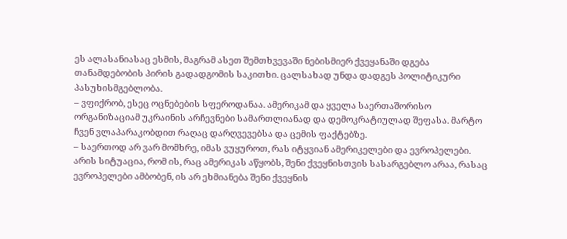ეს ალასანიასაც ესმის, მაგრამ ასეთ შემთხვევაში ნებისმიერ ქვეყანაში დგება თანამდებობის პირის გადადგომის საკითხი. ცალსახად უნდა დადგეს პოლიტიკური პასუხისმგებლობა.
– ვფიქრობ, ესეც ოცნებების სფეროდანაა. ამერიკამ და ყველა საერთაშორისო ორგანიზაციამ უკრაინის არჩევნები სამართლიანად და დემოკრატიულად შეფასა. მარტო ჩვენ ვლაპარაკობდით რაღაც დარღვევებსა და ცემის ფაქტებზე.
– საერთოდ არ ვარ მომხრე, იმას ვუყუროთ, რას იტყვიან ამერიკელები და ევროპელები. არის სიტუაცია, რომ ის, რაც ამერიკას აწყობს, შენი ქვეყნისთვის სასარგებლო არაა, რასაც ევროპელები ამბობენ, ის არ ეხმიანება შენი ქვეყნის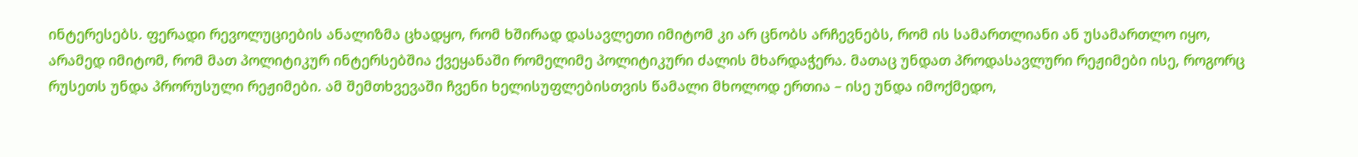ინტერესებს. ფერადი რევოლუციების ანალიზმა ცხადყო, რომ ხშირად დასავლეთი იმიტომ კი არ ცნობს არჩევნებს, რომ ის სამართლიანი ან უსამართლო იყო, არამედ იმიტომ, რომ მათ პოლიტიკურ ინტერსებშია ქვეყანაში რომელიმე პოლიტიკური ძალის მხარდაჭერა. მათაც უნდათ პროდასავლური რეჟიმები ისე, როგორც რუსეთს უნდა პრორუსული რეჟიმები. ამ შემთხვევაში ჩვენი ხელისუფლებისთვის წამალი მხოლოდ ერთია – ისე უნდა იმოქმედო,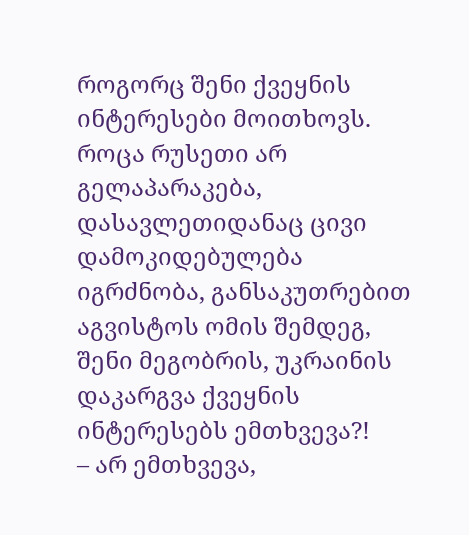როგორც შენი ქვეყნის ინტერესები მოითხოვს. როცა რუსეთი არ გელაპარაკება, დასავლეთიდანაც ცივი დამოკიდებულება იგრძნობა, განსაკუთრებით აგვისტოს ომის შემდეგ, შენი მეგობრის, უკრაინის დაკარგვა ქვეყნის ინტერესებს ემთხვევა?!
– არ ემთხვევა,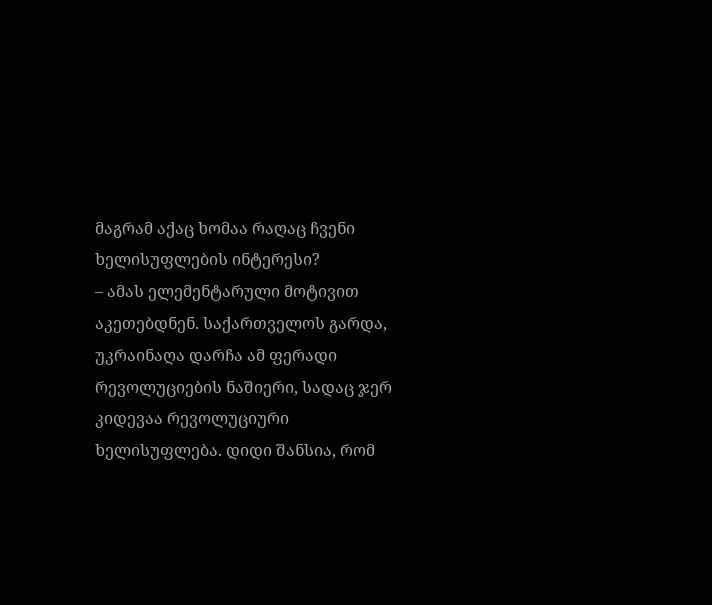მაგრამ აქაც ხომაა რაღაც ჩვენი ხელისუფლების ინტერესი?
– ამას ელემენტარული მოტივით აკეთებდნენ. საქართველოს გარდა, უკრაინაღა დარჩა ამ ფერადი რევოლუციების ნაშიერი, სადაც ჯერ კიდევაა რევოლუციური ხელისუფლება. დიდი შანსია, რომ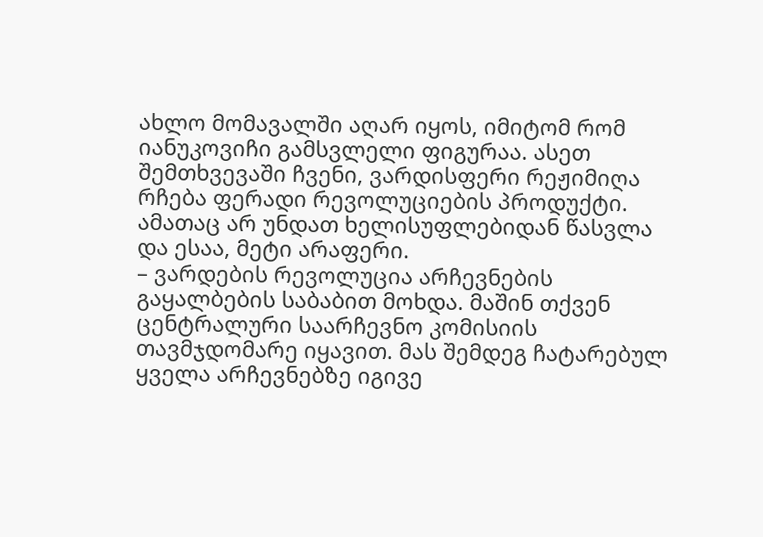ახლო მომავალში აღარ იყოს, იმიტომ რომ იანუკოვიჩი გამსვლელი ფიგურაა. ასეთ შემთხვევაში ჩვენი, ვარდისფერი რეჟიმიღა რჩება ფერადი რევოლუციების პროდუქტი. ამათაც არ უნდათ ხელისუფლებიდან წასვლა და ესაა, მეტი არაფერი.
– ვარდების რევოლუცია არჩევნების გაყალბების საბაბით მოხდა. მაშინ თქვენ ცენტრალური საარჩევნო კომისიის თავმჯდომარე იყავით. მას შემდეგ ჩატარებულ ყველა არჩევნებზე იგივე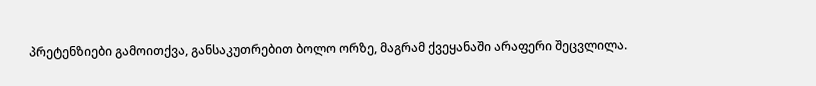პრეტენზიები გამოითქვა, განსაკუთრებით ბოლო ორზე, მაგრამ ქვეყანაში არაფერი შეცვლილა.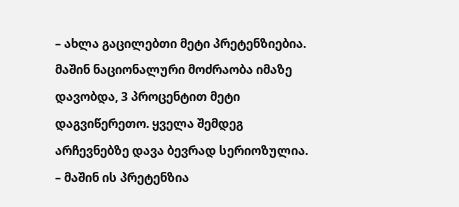– ახლა გაცილებთი მეტი პრეტენზიებია. მაშინ ნაციონალური მოძრაობა იმაზე დავობდა, 3 პროცენტით მეტი დაგვიწერეთო. ყველა შემდეგ არჩევნებზე დავა ბევრად სერიოზულია.
– მაშინ ის პრეტენზია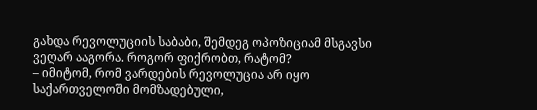გახდა რევოლუციის საბაბი, შემდეგ ოპოზიციამ მსგავსი ვეღარ ააგორა. როგორ ფიქრობთ, რატომ?
– იმიტომ, რომ ვარდების რევოლუცია არ იყო საქართველოში მომზადებული,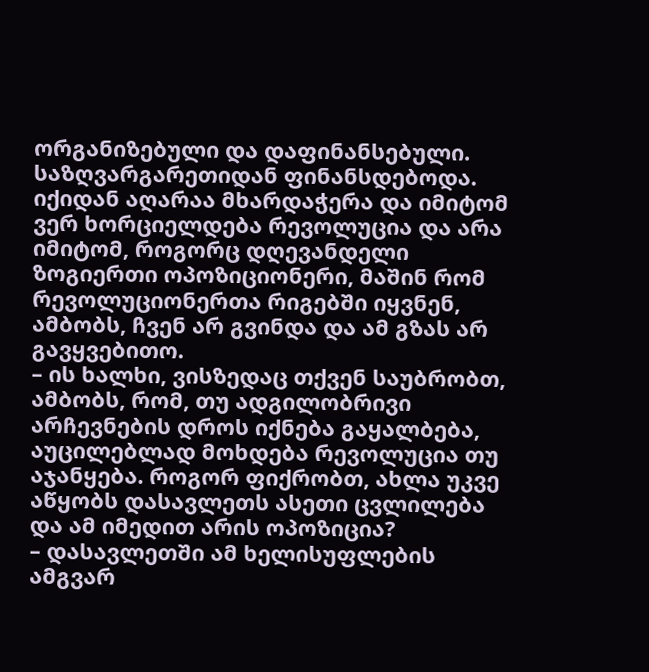ორგანიზებული და დაფინანსებული. საზღვარგარეთიდან ფინანსდებოდა. იქიდან აღარაა მხარდაჭერა და იმიტომ ვერ ხორციელდება რევოლუცია და არა იმიტომ, როგორც დღევანდელი ზოგიერთი ოპოზიციონერი, მაშინ რომ რევოლუციონერთა რიგებში იყვნენ, ამბობს, ჩვენ არ გვინდა და ამ გზას არ გავყვებითო.
– ის ხალხი, ვისზედაც თქვენ საუბრობთ, ამბობს, რომ, თუ ადგილობრივი არჩევნების დროს იქნება გაყალბება, აუცილებლად მოხდება რევოლუცია თუ აჯანყება. როგორ ფიქრობთ, ახლა უკვე აწყობს დასავლეთს ასეთი ცვლილება და ამ იმედით არის ოპოზიცია?
– დასავლეთში ამ ხელისუფლების ამგვარ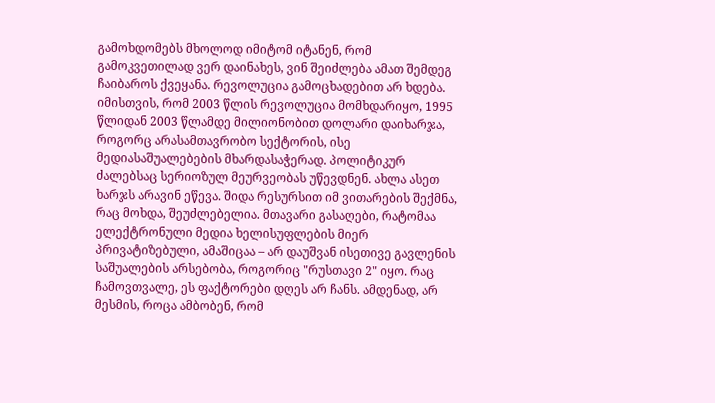გამოხდომებს მხოლოდ იმიტომ იტანენ, რომ გამოკვეთილად ვერ დაინახეს, ვინ შეიძლება ამათ შემდეგ ჩაიბაროს ქვეყანა. რევოლუცია გამოცხადებით არ ხდება. იმისთვის, რომ 2003 წლის რევოლუცია მომხდარიყო, 1995 წლიდან 2003 წლამდე მილიონობით დოლარი დაიხარჯა, როგორც არასამთავრობო სექტორის, ისე მედიასაშუალებების მხარდასაჭერად. პოლიტიკურ ძალებსაც სერიოზულ მეურვეობას უწევდნენ. ახლა ასეთ ხარჯს არავინ ეწევა. შიდა რესურსით იმ ვითარების შექმნა, რაც მოხდა, შეუძლებელია. მთავარი გასაღები, რატომაა ელექტრონული მედია ხელისუფლების მიერ პრივატიზებული, ამაშიცაა – არ დაუშვან ისეთივე გავლენის საშუალების არსებობა, როგორიც "რუსთავი 2" იყო. რაც ჩამოვთვალე, ეს ფაქტორები დღეს არ ჩანს. ამდენად, არ მესმის, როცა ამბობენ, რომ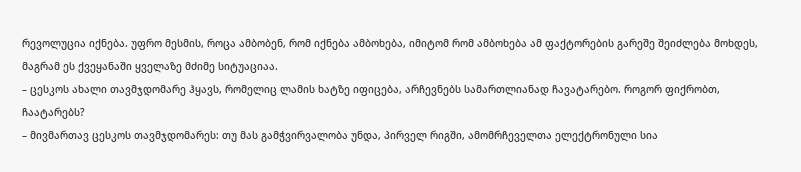რევოლუცია იქნება. უფრო მესმის, როცა ამბობენ, რომ იქნება ამბოხება, იმიტომ რომ ამბოხება ამ ფაქტორების გარეშე შეიძლება მოხდეს, მაგრამ ეს ქვეყანაში ყველაზე მძიმე სიტუაციაა.
– ცესკოს ახალი თავმჯდომარე ჰყავს, რომელიც ლამის ხატზე იფიცება, არჩევნებს სამართლიანად ჩავატარებო. როგორ ფიქრობთ, ჩაატარებს?
– მივმართავ ცესკოს თავმჯდომარეს: თუ მას გამჭვირვალობა უნდა, პირველ რიგში, ამომრჩეველთა ელექტრონული სია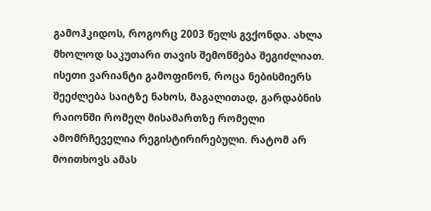გამოჰკიდოს, როგორც 2003 წელს გვქონდა. ახლა მხოლოდ საკუთარი თავის შემოწმება შეგიძლიათ. ისეთი ვარიანტი გამოფინონ, როცა ნებისმიერს შეეძლება საიტზე ნახოს, მაგალითად, გარდაბნის რაიონში რომელ მისამართზე რომელი ამომრჩეველია რეგისტირირებული. რატომ არ მოითხოვს ამას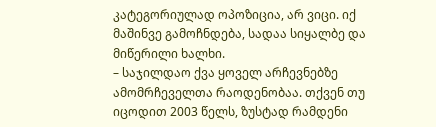კატეგორიულად ოპოზიცია, არ ვიცი. იქ მაშინვე გამოჩნდება, სადაა სიყალბე და მიწერილი ხალხი.
– საჯილდაო ქვა ყოველ არჩევნებზე ამომრჩეველთა რაოდენობაა. თქვენ თუ იცოდით 2003 წელს, ზუსტად რამდენი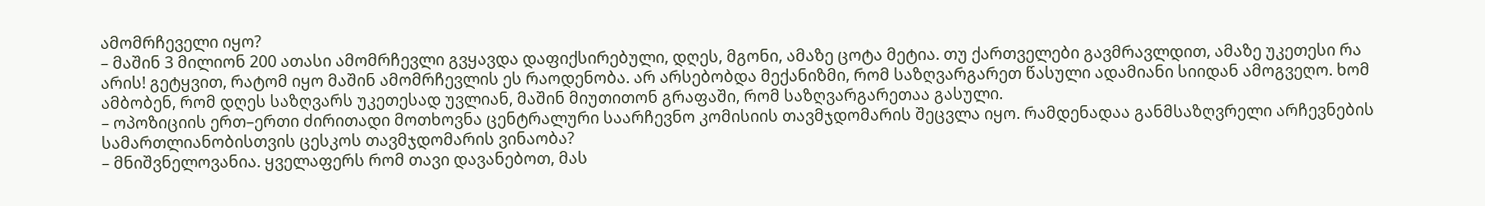ამომრჩეველი იყო?
– მაშინ 3 მილიონ 200 ათასი ამომრჩევლი გვყავდა დაფიქსირებული, დღეს, მგონი, ამაზე ცოტა მეტია. თუ ქართველები გავმრავლდით, ამაზე უკეთესი რა არის! გეტყვით, რატომ იყო მაშინ ამომრჩევლის ეს რაოდენობა. არ არსებობდა მექანიზმი, რომ საზღვარგარეთ წასული ადამიანი სიიდან ამოგვეღო. ხომ ამბობენ, რომ დღეს საზღვარს უკეთესად უვლიან, მაშინ მიუთითონ გრაფაში, რომ საზღვარგარეთაა გასული.
– ოპოზიციის ერთ–ერთი ძირითადი მოთხოვნა ცენტრალური საარჩევნო კომისიის თავმჯდომარის შეცვლა იყო. რამდენადაა განმსაზღვრელი არჩევნების სამართლიანობისთვის ცესკოს თავმჯდომარის ვინაობა?
– მნიშვნელოვანია. ყველაფერს რომ თავი დავანებოთ, მას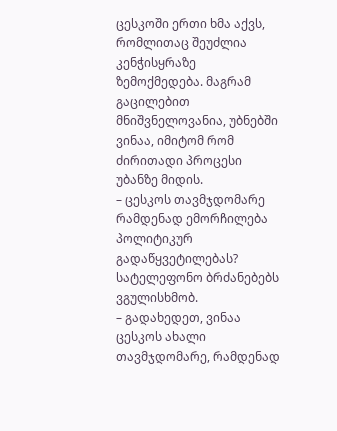ცესკოში ერთი ხმა აქვს, რომლითაც შეუძლია კენჭისყრაზე ზემოქმედება. მაგრამ გაცილებით მნიშვნელოვანია, უბნებში ვინაა, იმიტომ რომ ძირითადი პროცესი უბანზე მიდის.
– ცესკოს თავმჯდომარე რამდენად ემორჩილება პოლიტიკურ გადაწყვეტილებას? სატელეფონო ბრძანებებს ვგულისხმობ.
– გადახედეთ, ვინაა ცესკოს ახალი თავმჯდომარე, რამდენად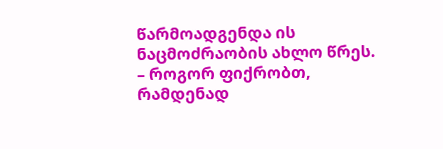წარმოადგენდა ის ნაცმოძრაობის ახლო წრეს.
– როგორ ფიქრობთ, რამდენად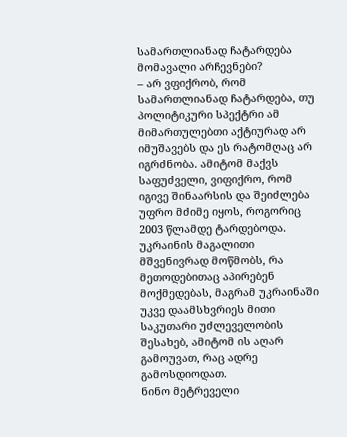სამართლიანად ჩატარდება მომავალი არჩევნები?
– არ ვფიქრობ, რომ სამართლიანად ჩატარდება, თუ პოლიტიკური სპექტრი ამ მიმართულებთი აქტიურად არ იმუშავებს და ეს რატომღაც არ იგრძნობა. ამიტომ მაქვს საფუძველი, ვიფიქრო, რომ იგივე შინაარსის და შეიძლება უფრო მძიმე იყოს, როგორიც 2003 წლამდე ტარდებოდა. უკრაინის მაგალითი მშვენივრად მოწმობს, რა მეთოდებითაც აპირებენ მოქმედებას, მაგრამ უკრაინაში უკვე დაამსხვრიეს მითი საკუთარი უძლეველობის შესახებ, ამიტომ ის აღარ გამოუვათ, რაც ადრე გამოსდიოდათ.
ნინო მეტრეველი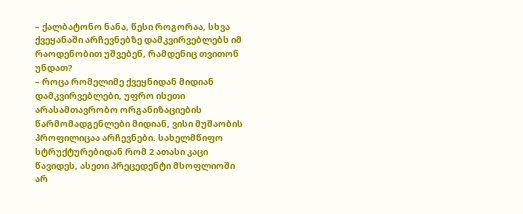– ქალბატონო ნანა, წესი როგორაა, სხვა ქვეყანაში არჩევნებზე დამკვირვებლებს იმ რაოდენობით უშვებენ, რამდენიც თვითონ უნდათ?
– როცა რომელიმე ქვეყნიდან მიდიან დამკვირვებლები, უფრო ისეთი არასამთავრობო ორგანიზაციების წარმომადგენლები მიდიან, ვისი მუშაობის პროფილიცაა არჩევნები. სახელმწიფო სტრუქტურებიდან რომ 2 ათასი კაცი წავიდეს, ასეთი პრეცედენტი მსოფლიოში არ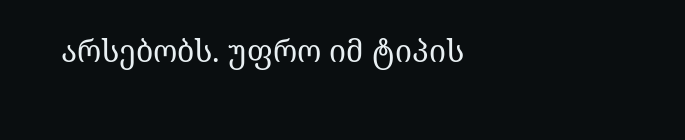არსებობს. უფრო იმ ტიპის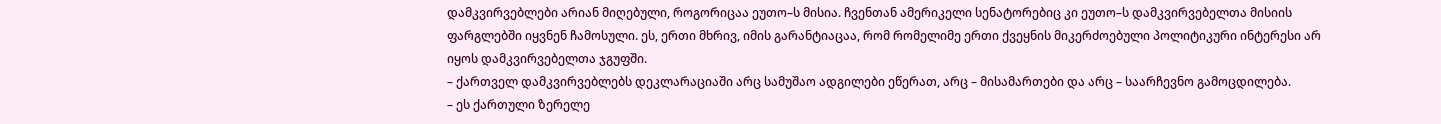დამკვირვებლები არიან მიღებული, როგორიცაა ეუთო–ს მისია. ჩვენთან ამერიკელი სენატორებიც კი ეუთო–ს დამკვირვებელთა მისიის ფარგლებში იყვნენ ჩამოსული. ეს, ერთი მხრივ, იმის გარანტიაცაა, რომ რომელიმე ერთი ქვეყნის მიკერძოებული პოლიტიკური ინტერესი არ იყოს დამკვირვებელთა ჯგუფში.
– ქართველ დამკვირვებლებს დეკლარაციაში არც სამუშაო ადგილები ეწერათ, არც – მისამართები და არც – საარჩევნო გამოცდილება.
– ეს ქართული ზერელე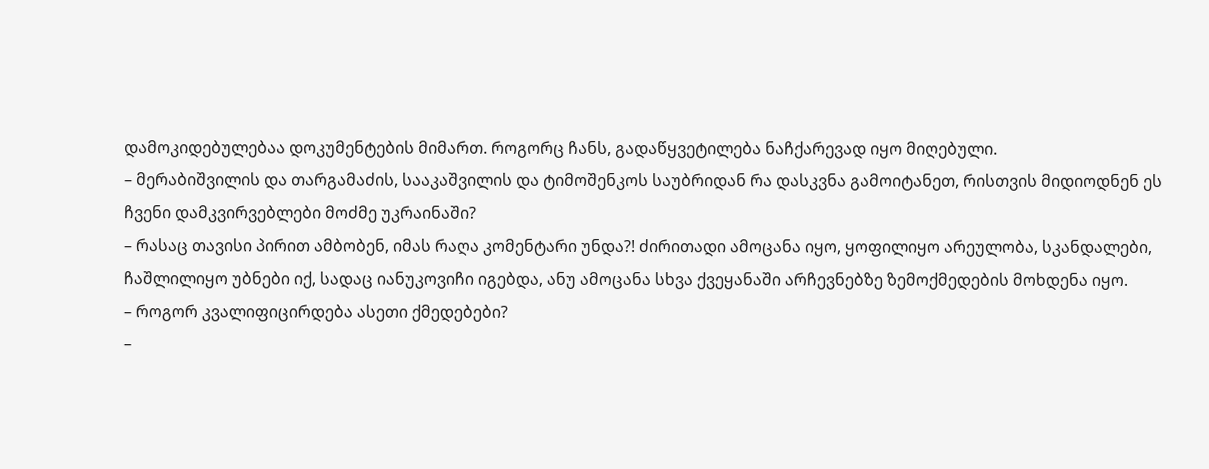დამოკიდებულებაა დოკუმენტების მიმართ. როგორც ჩანს, გადაწყვეტილება ნაჩქარევად იყო მიღებული.
– მერაბიშვილის და თარგამაძის, სააკაშვილის და ტიმოშენკოს საუბრიდან რა დასკვნა გამოიტანეთ, რისთვის მიდიოდნენ ეს ჩვენი დამკვირვებლები მოძმე უკრაინაში?
– რასაც თავისი პირით ამბობენ, იმას რაღა კომენტარი უნდა?! ძირითადი ამოცანა იყო, ყოფილიყო არეულობა, სკანდალები, ჩაშლილიყო უბნები იქ, სადაც იანუკოვიჩი იგებდა, ანუ ამოცანა სხვა ქვეყანაში არჩევნებზე ზემოქმედების მოხდენა იყო.
– როგორ კვალიფიცირდება ასეთი ქმედებები?
–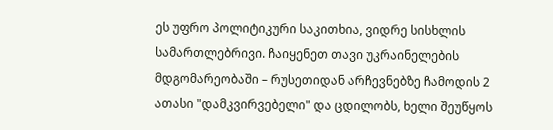ეს უფრო პოლიტიკური საკითხია, ვიდრე სისხლის სამართლებრივი. ჩაიყენეთ თავი უკრაინელების მდგომარეობაში – რუსეთიდან არჩევნებზე ჩამოდის 2 ათასი "დამკვირვებელი" და ცდილობს, ხელი შეუწყოს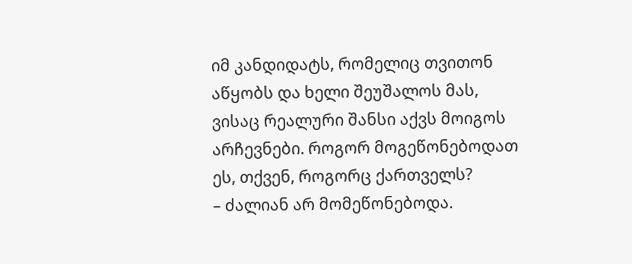იმ კანდიდატს, რომელიც თვითონ აწყობს და ხელი შეუშალოს მას, ვისაც რეალური შანსი აქვს მოიგოს არჩევნები. როგორ მოგეწონებოდათ ეს, თქვენ, როგორც ქართველს?
– ძალიან არ მომეწონებოდა.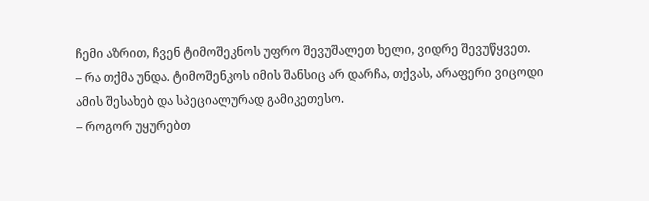ჩემი აზრით, ჩვენ ტიმოშეკნოს უფრო შევუშალეთ ხელი, ვიდრე შევუწყვეთ.
– რა თქმა უნდა. ტიმოშენკოს იმის შანსიც არ დარჩა, თქვას, არაფერი ვიცოდი ამის შესახებ და სპეციალურად გამიკეთესო.
– როგორ უყურებთ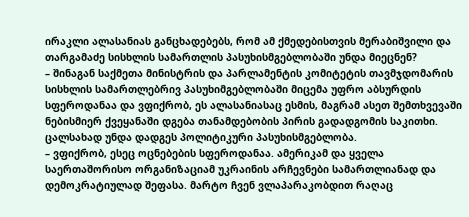ირაკლი ალასანიას განცხადებებს, რომ ამ ქმედებისთვის მერაბიშვილი და თარგამაძე სისხლის სამართლის პასუხისმგებლობაში უნდა მიეცნენ?
– შინაგან საქმეთა მინისტრის და პარლამენტის კომიტეტის თავმჯდომარის სისხლის სამართლებრივ პასუხიმგებლობაში მიცემა უფრო აბსურდის სფეროდანაა და ვფიქრობ, ეს ალასანიასაც ესმის, მაგრამ ასეთ შემთხვევაში ნებისმიერ ქვეყანაში დგება თანამდებობის პირის გადადგომის საკითხი. ცალსახად უნდა დადგეს პოლიტიკური პასუხისმგებლობა.
– ვფიქრობ, ესეც ოცნებების სფეროდანაა. ამერიკამ და ყველა საერთაშორისო ორგანიზაციამ უკრაინის არჩევნები სამართლიანად და დემოკრატიულად შეფასა. მარტო ჩვენ ვლაპარაკობდით რაღაც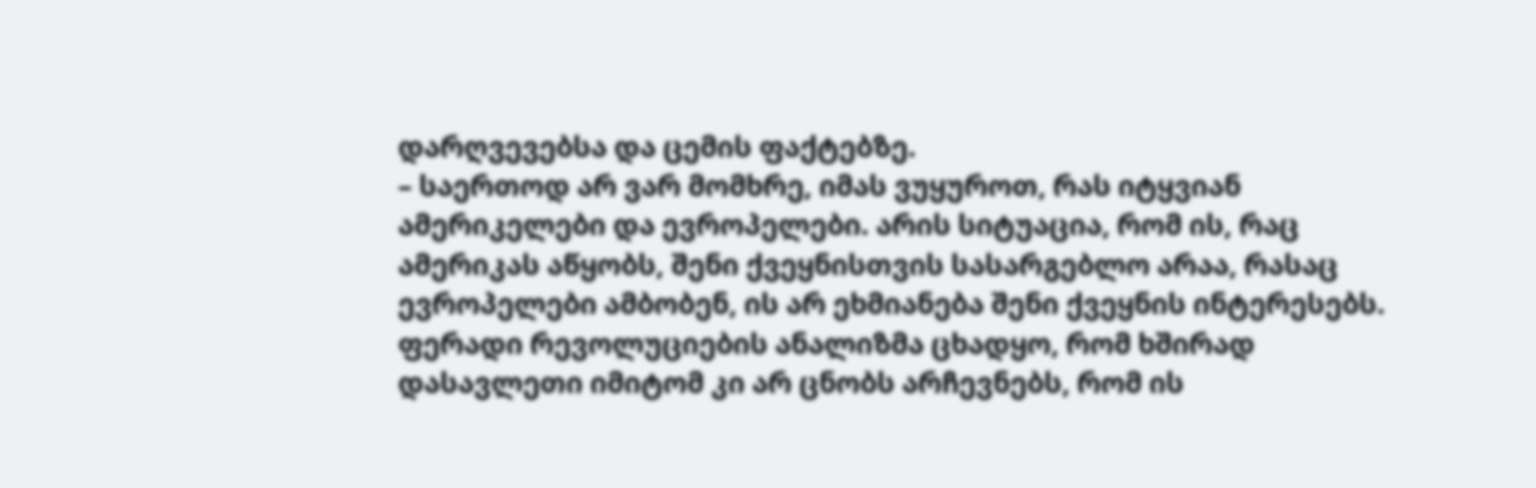დარღვევებსა და ცემის ფაქტებზე.
– საერთოდ არ ვარ მომხრე, იმას ვუყუროთ, რას იტყვიან ამერიკელები და ევროპელები. არის სიტუაცია, რომ ის, რაც ამერიკას აწყობს, შენი ქვეყნისთვის სასარგებლო არაა, რასაც ევროპელები ამბობენ, ის არ ეხმიანება შენი ქვეყნის ინტერესებს. ფერადი რევოლუციების ანალიზმა ცხადყო, რომ ხშირად დასავლეთი იმიტომ კი არ ცნობს არჩევნებს, რომ ის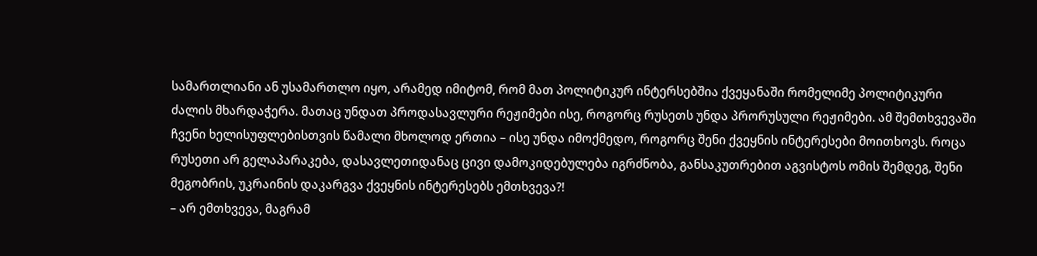სამართლიანი ან უსამართლო იყო, არამედ იმიტომ, რომ მათ პოლიტიკურ ინტერსებშია ქვეყანაში რომელიმე პოლიტიკური ძალის მხარდაჭერა. მათაც უნდათ პროდასავლური რეჟიმები ისე, როგორც რუსეთს უნდა პრორუსული რეჟიმები. ამ შემთხვევაში ჩვენი ხელისუფლებისთვის წამალი მხოლოდ ერთია – ისე უნდა იმოქმედო, როგორც შენი ქვეყნის ინტერესები მოითხოვს. როცა რუსეთი არ გელაპარაკება, დასავლეთიდანაც ცივი დამოკიდებულება იგრძნობა, განსაკუთრებით აგვისტოს ომის შემდეგ, შენი მეგობრის, უკრაინის დაკარგვა ქვეყნის ინტერესებს ემთხვევა?!
– არ ემთხვევა, მაგრამ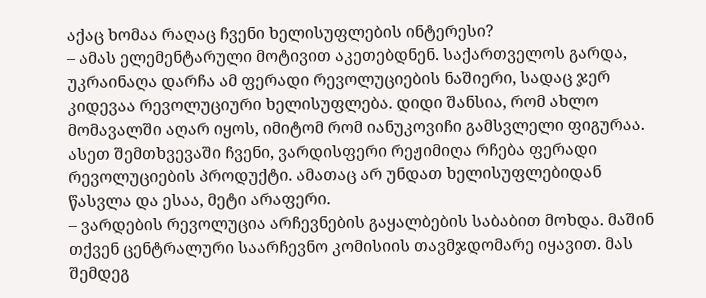აქაც ხომაა რაღაც ჩვენი ხელისუფლების ინტერესი?
– ამას ელემენტარული მოტივით აკეთებდნენ. საქართველოს გარდა, უკრაინაღა დარჩა ამ ფერადი რევოლუციების ნაშიერი, სადაც ჯერ კიდევაა რევოლუციური ხელისუფლება. დიდი შანსია, რომ ახლო მომავალში აღარ იყოს, იმიტომ რომ იანუკოვიჩი გამსვლელი ფიგურაა. ასეთ შემთხვევაში ჩვენი, ვარდისფერი რეჟიმიღა რჩება ფერადი რევოლუციების პროდუქტი. ამათაც არ უნდათ ხელისუფლებიდან წასვლა და ესაა, მეტი არაფერი.
– ვარდების რევოლუცია არჩევნების გაყალბების საბაბით მოხდა. მაშინ თქვენ ცენტრალური საარჩევნო კომისიის თავმჯდომარე იყავით. მას შემდეგ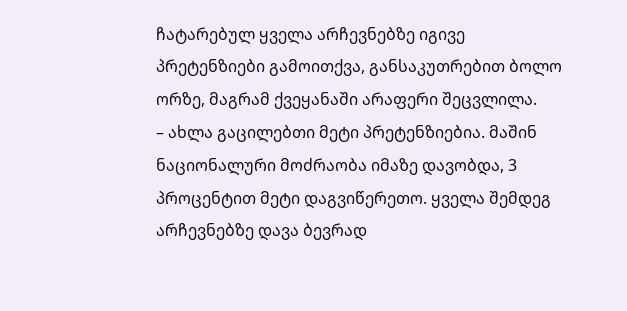ჩატარებულ ყველა არჩევნებზე იგივე პრეტენზიები გამოითქვა, განსაკუთრებით ბოლო ორზე, მაგრამ ქვეყანაში არაფერი შეცვლილა.
– ახლა გაცილებთი მეტი პრეტენზიებია. მაშინ ნაციონალური მოძრაობა იმაზე დავობდა, 3 პროცენტით მეტი დაგვიწერეთო. ყველა შემდეგ არჩევნებზე დავა ბევრად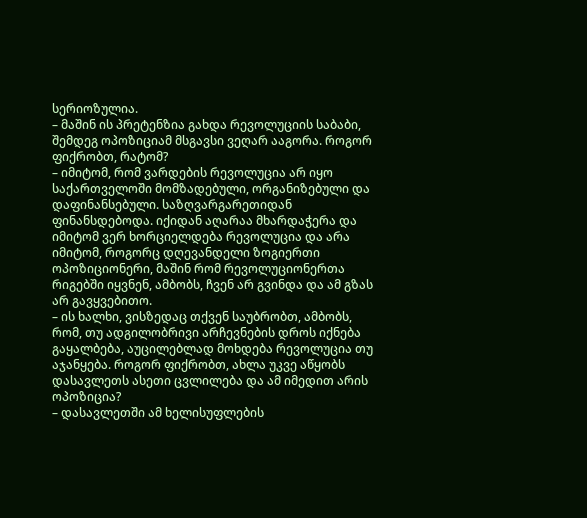სერიოზულია.
– მაშინ ის პრეტენზია გახდა რევოლუციის საბაბი, შემდეგ ოპოზიციამ მსგავსი ვეღარ ააგორა. როგორ ფიქრობთ, რატომ?
– იმიტომ, რომ ვარდების რევოლუცია არ იყო საქართველოში მომზადებული, ორგანიზებული და დაფინანსებული. საზღვარგარეთიდან ფინანსდებოდა. იქიდან აღარაა მხარდაჭერა და იმიტომ ვერ ხორციელდება რევოლუცია და არა იმიტომ, როგორც დღევანდელი ზოგიერთი ოპოზიციონერი, მაშინ რომ რევოლუციონერთა რიგებში იყვნენ, ამბობს, ჩვენ არ გვინდა და ამ გზას არ გავყვებითო.
– ის ხალხი, ვისზედაც თქვენ საუბრობთ, ამბობს, რომ, თუ ადგილობრივი არჩევნების დროს იქნება გაყალბება, აუცილებლად მოხდება რევოლუცია თუ აჯანყება. როგორ ფიქრობთ, ახლა უკვე აწყობს დასავლეთს ასეთი ცვლილება და ამ იმედით არის ოპოზიცია?
– დასავლეთში ამ ხელისუფლების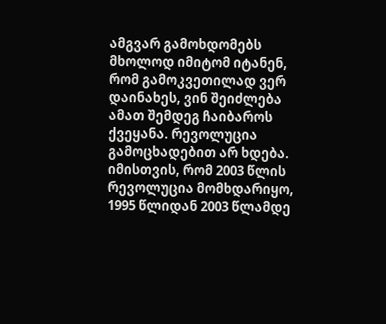ამგვარ გამოხდომებს მხოლოდ იმიტომ იტანენ, რომ გამოკვეთილად ვერ დაინახეს, ვინ შეიძლება ამათ შემდეგ ჩაიბაროს ქვეყანა. რევოლუცია გამოცხადებით არ ხდება. იმისთვის, რომ 2003 წლის რევოლუცია მომხდარიყო, 1995 წლიდან 2003 წლამდე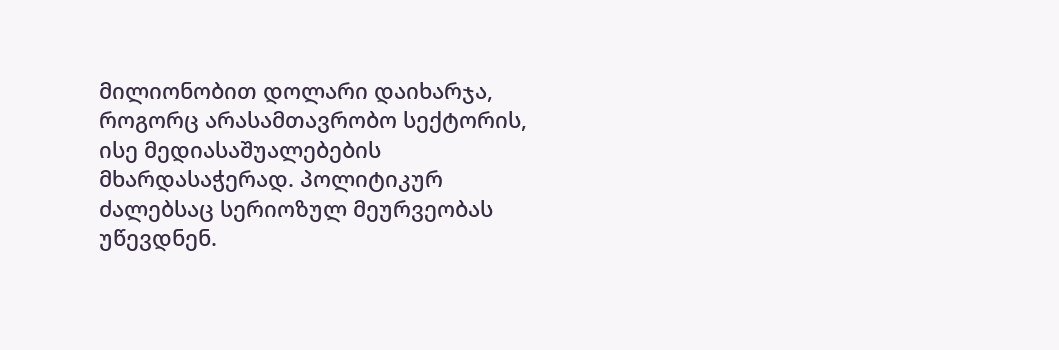მილიონობით დოლარი დაიხარჯა, როგორც არასამთავრობო სექტორის, ისე მედიასაშუალებების მხარდასაჭერად. პოლიტიკურ ძალებსაც სერიოზულ მეურვეობას უწევდნენ.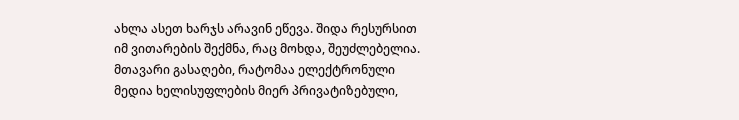ახლა ასეთ ხარჯს არავინ ეწევა. შიდა რესურსით იმ ვითარების შექმნა, რაც მოხდა, შეუძლებელია. მთავარი გასაღები, რატომაა ელექტრონული მედია ხელისუფლების მიერ პრივატიზებული,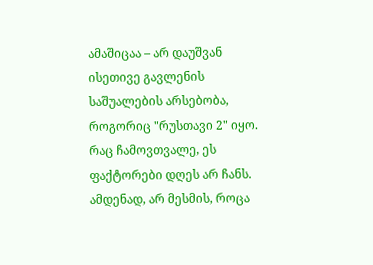ამაშიცაა – არ დაუშვან ისეთივე გავლენის საშუალების არსებობა, როგორიც "რუსთავი 2" იყო. რაც ჩამოვთვალე, ეს ფაქტორები დღეს არ ჩანს. ამდენად, არ მესმის, როცა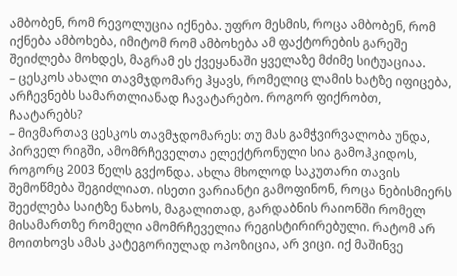ამბობენ, რომ რევოლუცია იქნება. უფრო მესმის, როცა ამბობენ, რომ იქნება ამბოხება, იმიტომ რომ ამბოხება ამ ფაქტორების გარეშე შეიძლება მოხდეს, მაგრამ ეს ქვეყანაში ყველაზე მძიმე სიტუაციაა.
– ცესკოს ახალი თავმჯდომარე ჰყავს, რომელიც ლამის ხატზე იფიცება, არჩევნებს სამართლიანად ჩავატარებო. როგორ ფიქრობთ, ჩაატარებს?
– მივმართავ ცესკოს თავმჯდომარეს: თუ მას გამჭვირვალობა უნდა, პირველ რიგში, ამომრჩეველთა ელექტრონული სია გამოჰკიდოს, როგორც 2003 წელს გვქონდა. ახლა მხოლოდ საკუთარი თავის შემოწმება შეგიძლიათ. ისეთი ვარიანტი გამოფინონ, როცა ნებისმიერს შეეძლება საიტზე ნახოს, მაგალითად, გარდაბნის რაიონში რომელ მისამართზე რომელი ამომრჩეველია რეგისტირირებული. რატომ არ მოითხოვს ამას კატეგორიულად ოპოზიცია, არ ვიცი. იქ მაშინვე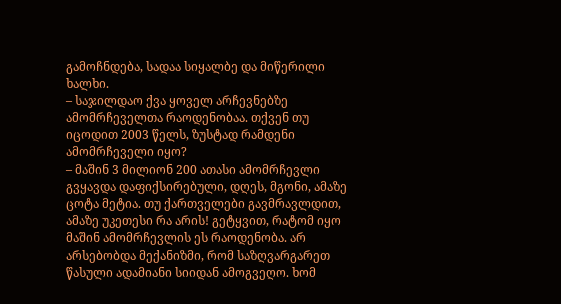გამოჩნდება, სადაა სიყალბე და მიწერილი ხალხი.
– საჯილდაო ქვა ყოველ არჩევნებზე ამომრჩეველთა რაოდენობაა. თქვენ თუ იცოდით 2003 წელს, ზუსტად რამდენი ამომრჩეველი იყო?
– მაშინ 3 მილიონ 200 ათასი ამომრჩევლი გვყავდა დაფიქსირებული, დღეს, მგონი, ამაზე ცოტა მეტია. თუ ქართველები გავმრავლდით, ამაზე უკეთესი რა არის! გეტყვით, რატომ იყო მაშინ ამომრჩევლის ეს რაოდენობა. არ არსებობდა მექანიზმი, რომ საზღვარგარეთ წასული ადამიანი სიიდან ამოგვეღო. ხომ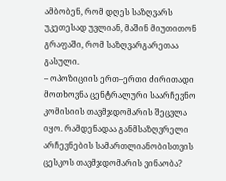ამბობენ, რომ დღეს საზღვარს უკეთესად უვლიან, მაშინ მიუთითონ გრაფაში, რომ საზღვარგარეთაა გასული.
– ოპოზიციის ერთ–ერთი ძირითადი მოთხოვნა ცენტრალური საარჩევნო კომისიის თავმჯდომარის შეცვლა იყო. რამდენადაა განმსაზღვრელი არჩევნების სამართლიანობისთვის ცესკოს თავმჯდომარის ვინაობა?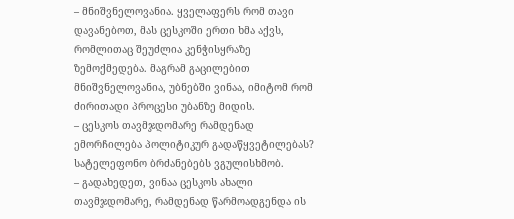– მნიშვნელოვანია. ყველაფერს რომ თავი დავანებოთ, მას ცესკოში ერთი ხმა აქვს, რომლითაც შეუძლია კენჭისყრაზე ზემოქმედება. მაგრამ გაცილებით მნიშვნელოვანია, უბნებში ვინაა, იმიტომ რომ ძირითადი პროცესი უბანზე მიდის.
– ცესკოს თავმჯდომარე რამდენად ემორჩილება პოლიტიკურ გადაწყვეტილებას? სატელეფონო ბრძანებებს ვგულისხმობ.
– გადახედეთ, ვინაა ცესკოს ახალი თავმჯდომარე, რამდენად წარმოადგენდა ის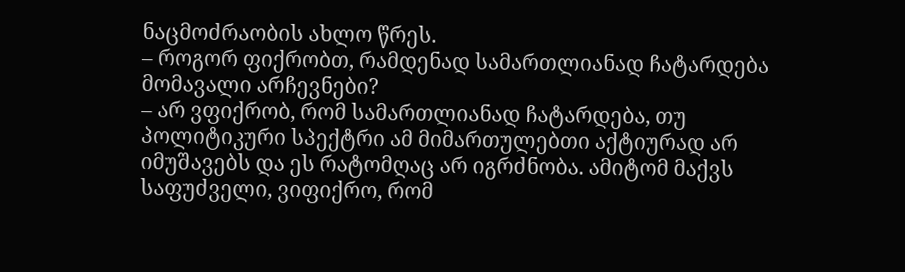ნაცმოძრაობის ახლო წრეს.
– როგორ ფიქრობთ, რამდენად სამართლიანად ჩატარდება მომავალი არჩევნები?
– არ ვფიქრობ, რომ სამართლიანად ჩატარდება, თუ პოლიტიკური სპექტრი ამ მიმართულებთი აქტიურად არ იმუშავებს და ეს რატომღაც არ იგრძნობა. ამიტომ მაქვს საფუძველი, ვიფიქრო, რომ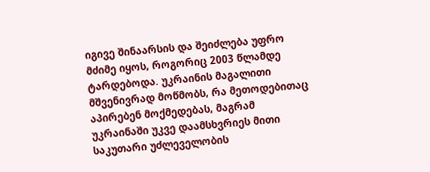იგივე შინაარსის და შეიძლება უფრო მძიმე იყოს, როგორიც 2003 წლამდე ტარდებოდა. უკრაინის მაგალითი მშვენივრად მოწმობს, რა მეთოდებითაც აპირებენ მოქმედებას, მაგრამ უკრაინაში უკვე დაამსხვრიეს მითი საკუთარი უძლეველობის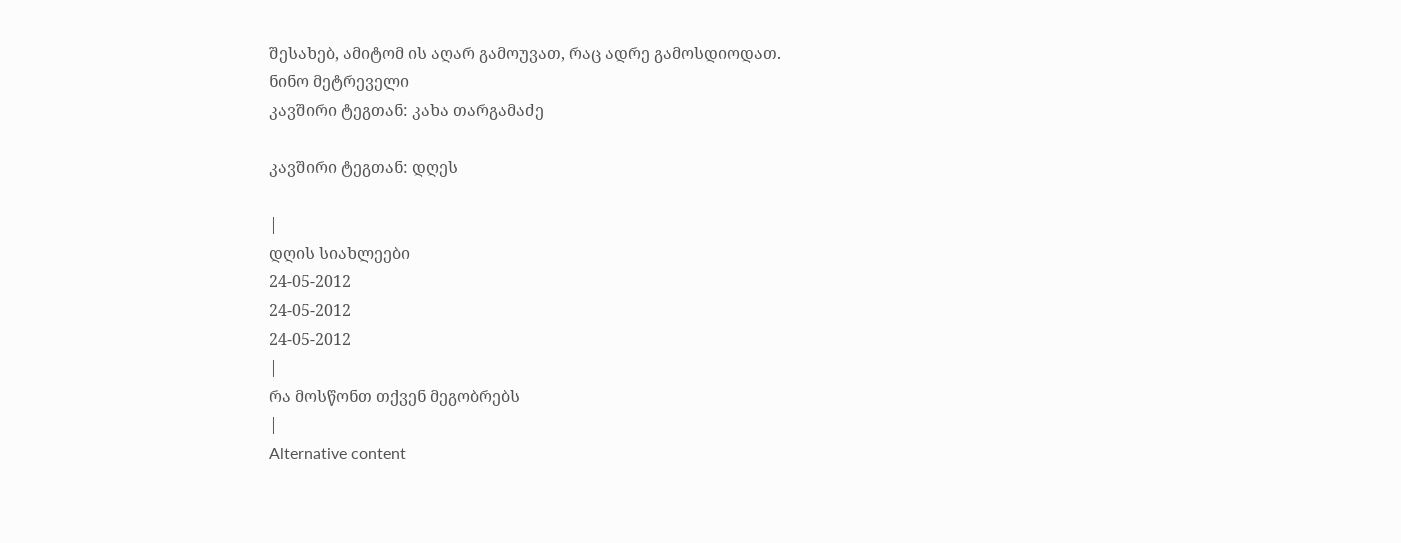შესახებ, ამიტომ ის აღარ გამოუვათ, რაც ადრე გამოსდიოდათ.
ნინო მეტრეველი
კავშირი ტეგთან: კახა თარგამაძე

კავშირი ტეგთან: დღეს

|
დღის სიახლეები
24-05-2012
24-05-2012
24-05-2012
|
რა მოსწონთ თქვენ მეგობრებს
|
Alternative content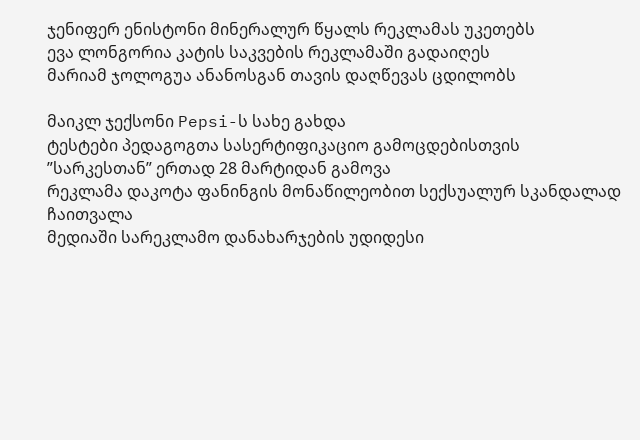ჯენიფერ ენისტონი მინერალურ წყალს რეკლამას უკეთებს
ევა ლონგორია კატის საკვების რეკლამაში გადაიღეს
მარიამ ჯოლოგუა ანანოსგან თავის დაღწევას ცდილობს

მაიკლ ჯექსონი Pepsi-ს სახე გახდა
ტესტები პედაგოგთა სასერტიფიკაციო გამოცდებისთვის ”სარკესთან” ერთად 28 მარტიდან გამოვა
რეკლამა დაკოტა ფანინგის მონაწილეობით სექსუალურ სკანდალად ჩაითვალა
მედიაში სარეკლამო დანახარჯების უდიდესი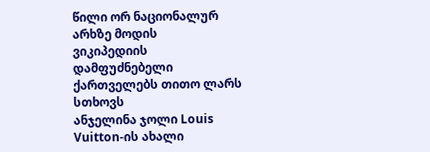წილი ორ ნაციონალურ არხზე მოდის
ვიკიპედიის დამფუძნებელი ქართველებს თითო ლარს სთხოვს
ანჯელინა ჯოლი Louis Vuitton-ის ახალი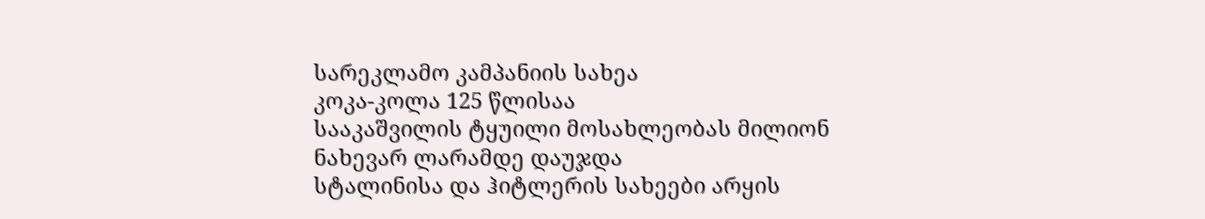სარეკლამო კამპანიის სახეა
კოკა-კოლა 125 წლისაა
სააკაშვილის ტყუილი მოსახლეობას მილიონ ნახევარ ლარამდე დაუჯდა
სტალინისა და ჰიტლერის სახეები არყის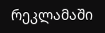რეკლამაში